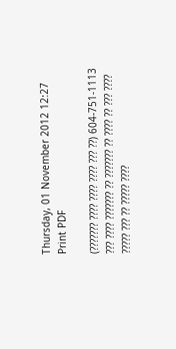Thursday, 01 November 2012 12:27
Print PDF

(??????? ???? ???? ???? ??? ??) 604-751-1113
??? ???? ??????? ?? ??????? ?? ???? ?? ??? ???? ????? ??? ?? ????? ????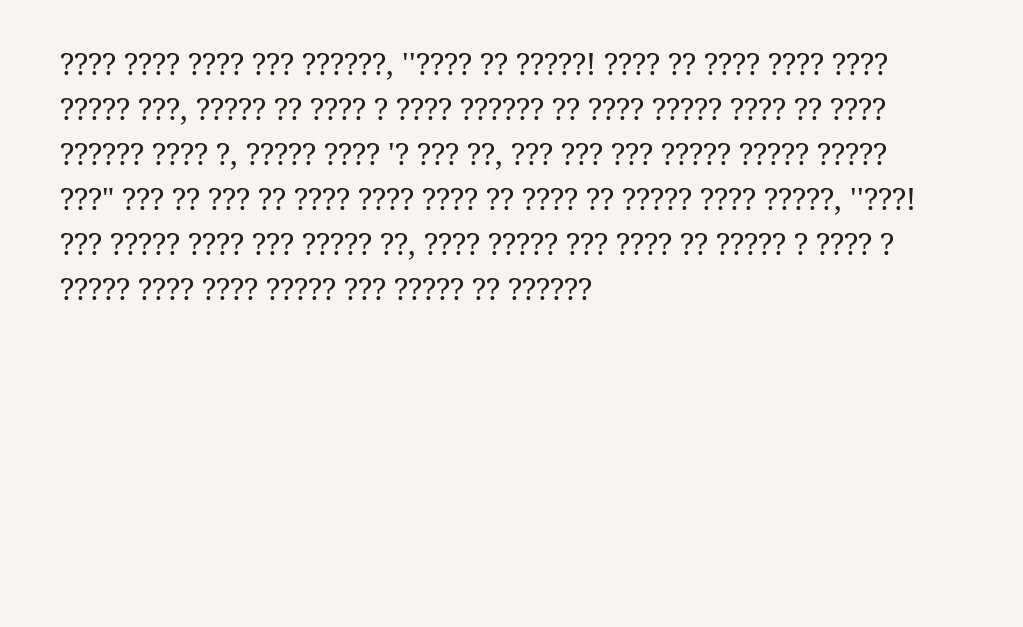???? ???? ???? ??? ??????, ''???? ?? ?????! ???? ?? ???? ???? ???? ????? ???, ????? ?? ???? ? ???? ?????? ?? ???? ????? ???? ?? ???? ?????? ???? ?, ????? ???? '? ??? ??, ??? ??? ??? ????? ????? ????? ???" ??? ?? ??? ?? ???? ???? ???? ?? ???? ?? ????? ???? ?????, ''???! ??? ????? ???? ??? ????? ??, ???? ????? ??? ???? ?? ????? ? ???? ? ????? ???? ???? ????? ??? ????? ?? ??????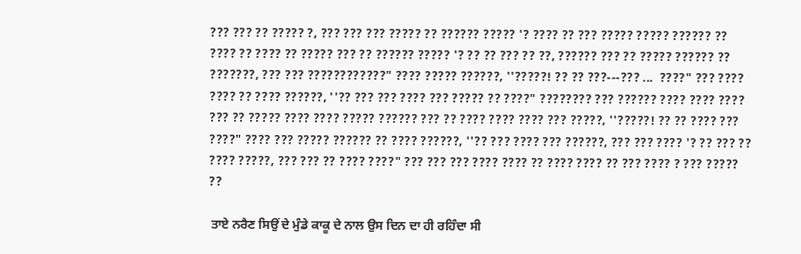??? ??? ?? ????? ?, ??? ??? ??? ????? ?? ?????? ????? '? ???? ?? ??? ????? ????? ?????? ?? ???? ?? ???? ?? ????? ??? ?? ?????? ????? '? ?? ?? ??? ?? ??, ?????? ??? ?? ????? ?????? ?? ???????, ??? ??? ????????????" ???? ????? ??????, ''?????! ?? ?? ???---??? ...  ????" ??? ???? ???? ?? ???? ??????, ''?? ??? ??? ???? ??? ????? ?? ????" ???????? ??? ?????? ???? ???? ???? ??? ?? ????? ???? ???? ????? ?????? ??? ?? ???? ???? ???? ??? ?????, ''?????! ?? ?? ???? ??? ????" ???? ??? ????? ?????? ?? ???? ??????, ''?? ??? ???? ??? ??????, ??? ??? ???? '? ?? ??? ?? ???? ?????, ??? ??? ?? ???? ????" ??? ??? ??? ???? ???? ?? ???? ???? ?? ??? ???? ? ??? ????? ??

 ਤਾਏ ਨਰੈਣ ਸਿਉਂ ਦੇ ਮੁੰਡੇ ਕਾਕੂ ਦੇ ਨਾਲ ਉਸ ਦਿਨ ਦਾ ਹੀ ਰਹਿੰਦਾ ਸੀ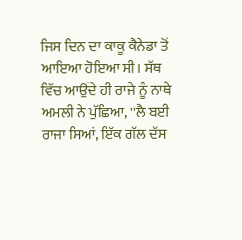ਜਿਸ ਦਿਨ ਦਾ ਕਾਕੂ ਕੈਨੇਡਾ ਤੋਂ ਆਇਆ ਹੋਇਆ ਸੀ। ਸੱਥ ਵਿੱਚ ਆਉਂਦੇ ਹੀ ਰਾਜੇ ਨੂੰ ਨਾਥੇ ਅਮਲੀ ਨੇ ਪੁੱਛਿਆ, ''ਲੈ ਬਈ ਰਾਜਾ ਸਿਆਂ, ਇੱਕ ਗੱਲ ਦੱਸ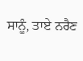ਸਾਨੂੰ, ਤਾਏ ਨਰੈਣ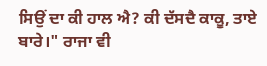ਸਿਉਂ ਦਾ ਕੀ ਹਾਲ ਐ? ਕੀ ਦੱਸਦੈ ਕਾਕੂ, ਤਾਏ ਬਾਰੇ।" ਰਾਜਾ ਵੀ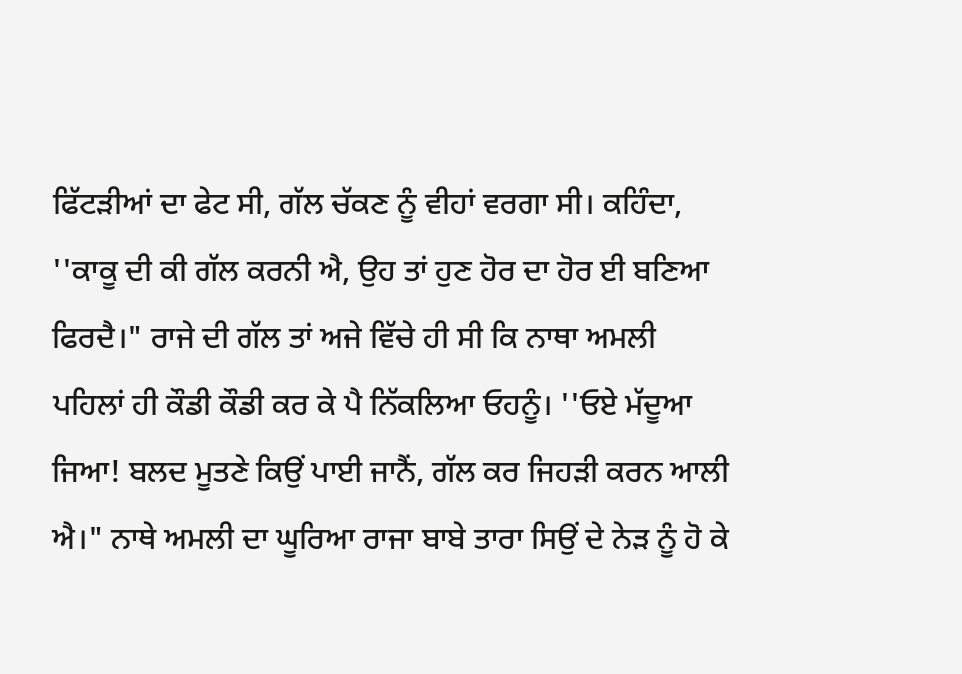ਫਿੱਟੜੀਆਂ ਦਾ ਫੇਟ ਸੀ, ਗੱਲ ਚੱਕਣ ਨੂੰ ਵੀਹਾਂ ਵਰਗਾ ਸੀ। ਕਹਿੰਦਾ, ''ਕਾਕੂ ਦੀ ਕੀ ਗੱਲ ਕਰਨੀ ਐ, ਉਹ ਤਾਂ ਹੁਣ ਹੋਰ ਦਾ ਹੋਰ ਈ ਬਣਿਆ ਫਿਰਦੈ।" ਰਾਜੇ ਦੀ ਗੱਲ ਤਾਂ ਅਜੇ ਵਿੱਚੇ ਹੀ ਸੀ ਕਿ ਨਾਥਾ ਅਮਲੀ ਪਹਿਲਾਂ ਹੀ ਕੌਡੀ ਕੌਡੀ ਕਰ ਕੇ ਪੈ ਨਿੱਕਲਿਆ ਓਹਨੂੰ। ''ਓਏ ਮੱਦੂਆ ਜਿਆ! ਬਲਦ ਮੂਤਣੇ ਕਿਉਂ ਪਾਈ ਜਾਨੈਂ, ਗੱਲ ਕਰ ਜਿਹੜੀ ਕਰਨ ਆਲੀ ਐ।" ਨਾਥੇ ਅਮਲੀ ਦਾ ਘੂਰਿਆ ਰਾਜਾ ਬਾਬੇ ਤਾਰਾ ਸਿਉਂ ਦੇ ਨੇੜ ਨੂੰ ਹੋ ਕੇ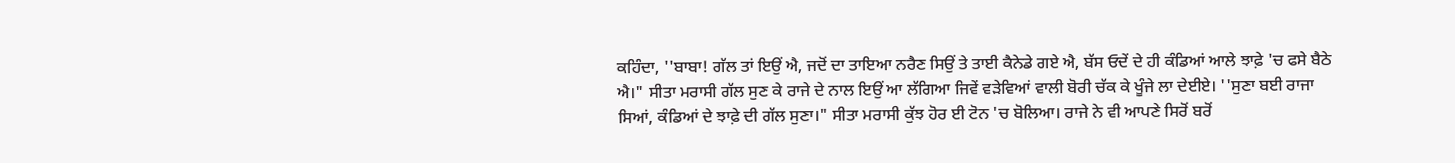ਕਹਿੰਦਾ, ''ਬਾਬਾ! ਗੱਲ ਤਾਂ ਇਉਂ ਐ, ਜਦੋਂ ਦਾ ਤਾਇਆ ਨਰੈਣ ਸਿਉਂ ਤੇ ਤਾਈ ਕੈਨੇਡੇ ਗਏ ਐ, ਬੱਸ ਓਦੇਂ ਦੇ ਹੀ ਕੰਡਿਆਂ ਆਲੇ ਝਾਫ਼ੇ 'ਚ ਫਸੇ ਬੈਠੇ ਐ।" ਸੀਤਾ ਮਰਾਸੀ ਗੱਲ ਸੁਣ ਕੇ ਰਾਜੇ ਦੇ ਨਾਲ ਇਉਂ ਆ ਲੱਗਿਆ ਜਿਵੇਂ ਵੜੇਵਿਆਂ ਵਾਲੀ ਬੋਰੀ ਚੱਕ ਕੇ ਖੂੰਜੇ ਲਾ ਦੇਈਏ। ''ਸੁਣਾ ਬਈ ਰਾਜਾ ਸਿਆਂ, ਕੰਡਿਆਂ ਦੇ ਝਾਫ਼ੇ ਦੀ ਗੱਲ ਸੁਣਾ।" ਸੀਤਾ ਮਰਾਸੀ ਕੁੱਝ ਹੋਰ ਈ ਟੋਨ 'ਚ ਬੋਲਿਆ। ਰਾਜੇ ਨੇ ਵੀ ਆਪਣੇ ਸਿਰੋਂ ਬਰੋਂ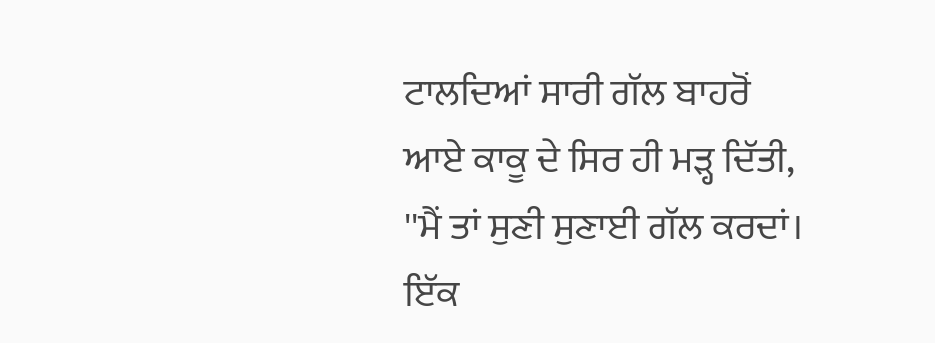ਟਾਲਦਿਆਂ ਸਾਰੀ ਗੱਲ ਬਾਹਰੋਂ ਆਏ ਕਾਕੂ ਦੇ ਸਿਰ ਹੀ ਮੜ੍ਹ ਦਿੱਤੀ, ''ਮੈਂ ਤਾਂ ਸੁਣੀ ਸੁਣਾਈ ਗੱਲ ਕਰਦਾਂ। ਇੱਕ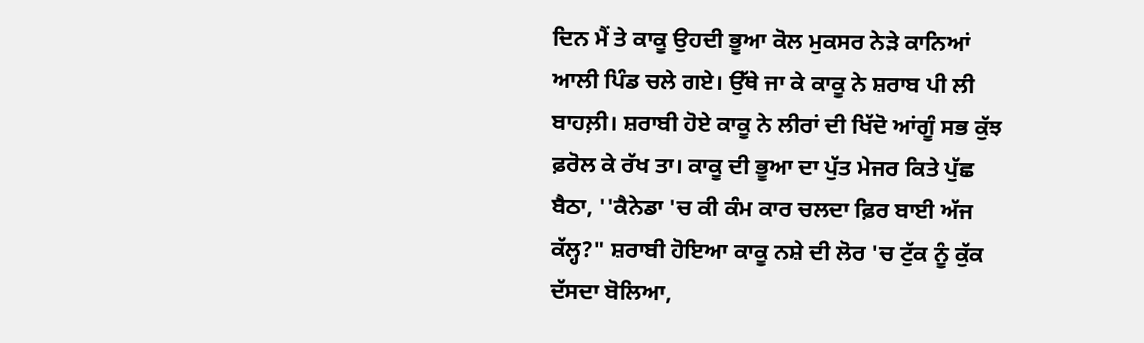ਦਿਨ ਮੈਂ ਤੇ ਕਾਕੂ ਉਹਦੀ ਭੂਆ ਕੋਲ ਮੁਕਸਰ ਨੇੜੇ ਕਾਨਿਆਂ ਆਲੀ ਪਿੰਡ ਚਲੇ ਗਏ। ਉੱਥੇ ਜਾ ਕੇ ਕਾਕੂ ਨੇ ਸ਼ਰਾਬ ਪੀ ਲੀ ਬਾਹਲ਼ੀ। ਸ਼ਰਾਬੀ ਹੋਏ ਕਾਕੂ ਨੇ ਲੀਰਾਂ ਦੀ ਖਿੱਦੋ ਆਂਗੂੰ ਸਭ ਕੁੱਝ ਫ਼ਰੋਲ ਕੇ ਰੱਖ ਤਾ। ਕਾਕੂ ਦੀ ਭੂਆ ਦਾ ਪੁੱਤ ਮੇਜਰ ਕਿਤੇ ਪੁੱਛ ਬੈਠਾ, ''ਕੈਨੇਡਾ 'ਚ ਕੀ ਕੰਮ ਕਾਰ ਚਲਦਾ ਫ਼ਿਰ ਬਾਈ ਅੱਜ ਕੱਲ੍ਹ?" ਸ਼ਰਾਬੀ ਹੋਇਆ ਕਾਕੂ ਨਸ਼ੇ ਦੀ ਲੋਰ 'ਚ ਟੁੱਕ ਨੂੰ ਕੁੱਕ ਦੱਸਦਾ ਬੋਲਿਆ,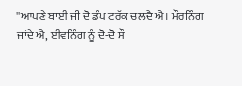''ਆਪਣੇ ਬਾਈ ਜੀ ਦੋ ਡੰਪ ਟਰੱਕ ਚਲਦੈ ਐ। ਮੌਰਨਿੰਗ ਜਾਂਦੇ ਐ, ਈਵਨਿੰਗ ਨੂੰ ਦੋ-ਦੋ ਸੌ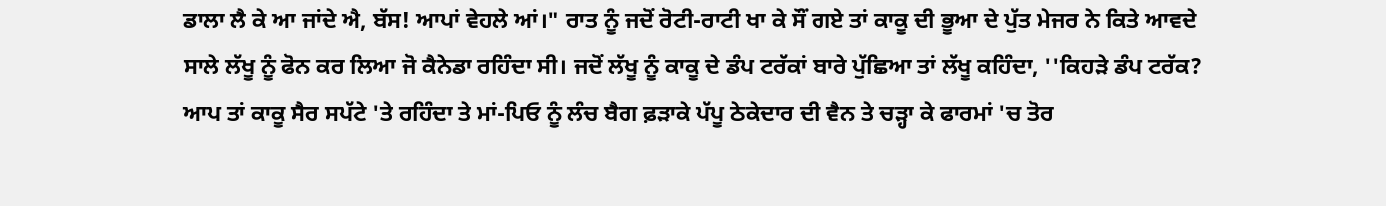ਡਾਲਾ ਲੈ ਕੇ ਆ ਜਾਂਦੇ ਐ, ਬੱਸ! ਆਪਾਂ ਵੇਹਲੇ ਆਂ।" ਰਾਤ ਨੂੰ ਜਦੋਂ ਰੋਟੀ-ਰਾਟੀ ਖਾ ਕੇ ਸੌਂ ਗਏ ਤਾਂ ਕਾਕੂ ਦੀ ਭੂਆ ਦੇ ਪੁੱਤ ਮੇਜਰ ਨੇ ਕਿਤੇ ਆਵਦੇ ਸਾਲੇ ਲੱਖੂ ਨੂੰ ਫੋਨ ਕਰ ਲਿਆ ਜੋ ਕੈਨੇਡਾ ਰਹਿੰਦਾ ਸੀ। ਜਦੋਂ ਲੱਖੂ ਨੂੰ ਕਾਕੂ ਦੇ ਡੰਪ ਟਰੱਕਾਂ ਬਾਰੇ ਪੁੱਛਿਆ ਤਾਂ ਲੱਖੂ ਕਹਿੰਦਾ, ''ਕਿਹੜੇ ਡੰਪ ਟਰੱਕ? ਆਪ ਤਾਂ ਕਾਕੂ ਸੈਰ ਸਪੱਟੇ 'ਤੇ ਰਹਿੰਦਾ ਤੇ ਮਾਂ-ਪਿਓ ਨੂੰ ਲੰਚ ਬੈਗ ਫ਼ੜਾਕੇ ਪੱਪੂ ਠੇਕੇਦਾਰ ਦੀ ਵੈਨ ਤੇ ਚੜ੍ਹਾ ਕੇ ਫਾਰਮਾਂ 'ਚ ਤੋਰ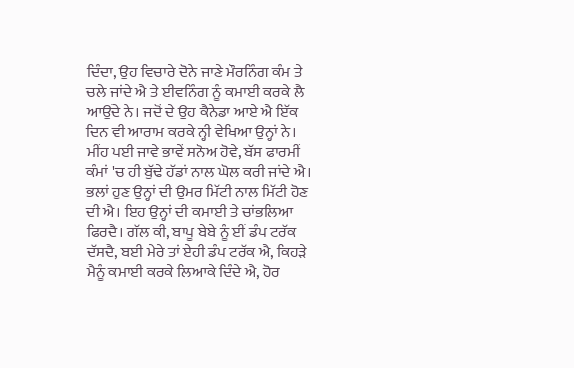ਦਿੰਦਾ, ਉਹ ਵਿਚਾਰੇ ਦੋਨੇ ਜਾਣੇ ਮੌਰਨਿੰਗ ਕੰਮ ਤੇ ਚਲੇ ਜਾਂਦੇ ਐ ਤੇ ਈਵਨਿੰਗ ਨੂੰ ਕਮਾਈ ਕਰਕੇ ਲੈ ਆਉਂਦੇ ਨੇ। ਜਦੋਂ ਦੇ ਉਹ ਕੈਨੇਡਾ ਆਏ ਐ ਇੱਕ ਦਿਨ ਵੀ ਆਰਾਮ ਕਰਕੇ ਨ੍ਹੀ ਵੇਖਿਆ ਉਨ੍ਹਾਂ ਨੇ। ਮੀਂਹ ਪਈ ਜਾਵੇ ਭਾਵੇਂ ਸਨੋਅ ਹੋਵੇ, ਬੱਸ ਫਾਰਮੀਂ ਕੰਮਾਂ 'ਚ ਹੀ ਬੁੱਢੇ ਹੱਡਾਂ ਨਾਲ ਘੋਲ ਕਰੀ ਜਾਂਦੇ ਐ। ਭਲਾਂ ਹੁਣ ਉਨ੍ਹਾਂ ਦੀ ਉਮਰ ਮਿੱਟੀ ਨਾਲ ਮਿੱਟੀ ਹੋਣ ਦੀ ਐ। ਇਹ ਉਨ੍ਹਾਂ ਦੀ ਕਮਾਈ ਤੇ ਚਾਂਭਲਿਆ ਫਿਰਦੈ। ਗੱਲ ਕੀ, ਬਾਪੂ ਬੇਬੇ ਨੂੰ ਈਂ ਡੰਪ ਟਰੱਕ ਦੱਸਦੈ, ਬਈ ਮੇਰੇ ਤਾਂ ਏਹੀ ਡੰਪ ਟਰੱਕ ਐ, ਕਿਹੜੇ ਮੈਨੂੰ ਕਮਾਈ ਕਰਕੇ ਲਿਆਕੇ ਦਿੰਦੇ ਐ, ਹੋਰ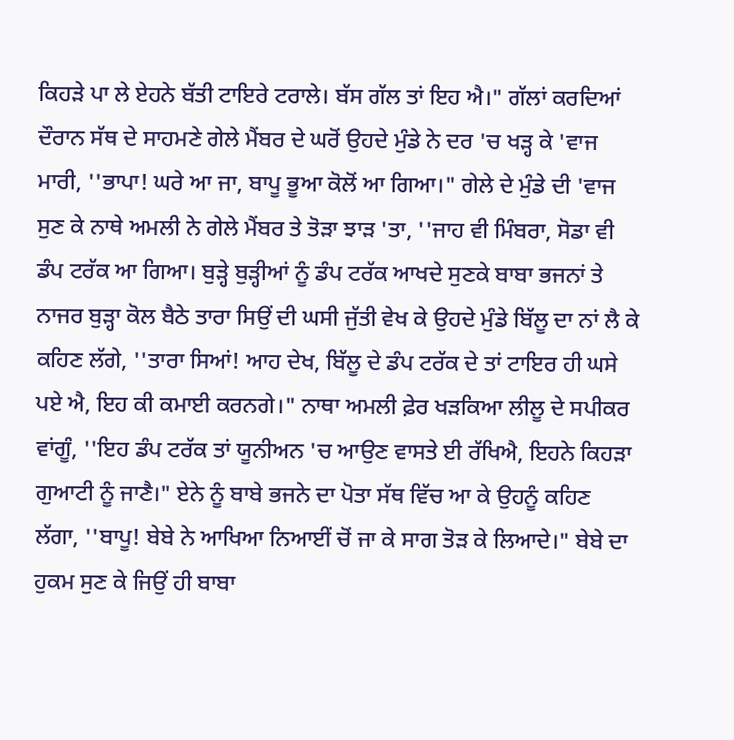ਕਿਹੜੇ ਪਾ ਲੇ ਏਹਨੇ ਬੱਤੀ ਟਾਇਰੇ ਟਰਾਲੇ। ਬੱਸ ਗੱਲ ਤਾਂ ਇਹ ਐ।" ਗੱਲਾਂ ਕਰਦਿਆਂ ਦੌਰਾਨ ਸੱਥ ਦੇ ਸਾਹਮਣੇ ਗੇਲੇ ਮੈਂਬਰ ਦੇ ਘਰੋਂ ਉਹਦੇ ਮੁੰਡੇ ਨੇ ਦਰ 'ਚ ਖੜ੍ਹ ਕੇ 'ਵਾਜ ਮਾਰੀ, ''ਭਾਪਾ! ਘਰੇ ਆ ਜਾ, ਬਾਪੂ ਭੂਆ ਕੋਲੋਂ ਆ ਗਿਆ।" ਗੇਲੇ ਦੇ ਮੁੰਡੇ ਦੀ 'ਵਾਜ ਸੁਣ ਕੇ ਨਾਥੇ ਅਮਲੀ ਨੇ ਗੇਲੇ ਮੈਂਬਰ ਤੇ ਤੋੜਾ ਝਾੜ 'ਤਾ, ''ਜਾਹ ਵੀ ਮਿੰਬਰਾ, ਸੋਡਾ ਵੀ ਡੰਪ ਟਰੱਕ ਆ ਗਿਆ। ਬੁੜ੍ਹੇ ਬੁੜ੍ਹੀਆਂ ਨੂੰ ਡੰਪ ਟਰੱਕ ਆਖਦੇ ਸੁਣਕੇ ਬਾਬਾ ਭਜਨਾਂ ਤੇ ਨਾਜਰ ਬੁੜ੍ਹਾ ਕੋਲ ਬੈਠੇ ਤਾਰਾ ਸਿਉਂ ਦੀ ਘਸੀ ਜੁੱਤੀ ਵੇਖ ਕੇ ਉਹਦੇ ਮੁੰਡੇ ਬਿੱਲੂ ਦਾ ਨਾਂ ਲੈ ਕੇ ਕਹਿਣ ਲੱਗੇ, ''ਤਾਰਾ ਸਿਆਂ! ਆਹ ਦੇਖ, ਬਿੱਲੂ ਦੇ ਡੰਪ ਟਰੱਕ ਦੇ ਤਾਂ ਟਾਇਰ ਹੀ ਘਸੇ ਪਏ ਐ, ਇਹ ਕੀ ਕਮਾਈ ਕਰਨਗੇ।" ਨਾਥਾ ਅਮਲੀ ਫ਼ੇਰ ਖੜਕਿਆ ਲੀਲੂ ਦੇ ਸਪੀਕਰ ਵਾਂਗੂੰ, ''ਇਹ ਡੰਪ ਟਰੱਕ ਤਾਂ ਯੂਨੀਅਨ 'ਚ ਆਉਣ ਵਾਸਤੇ ਈ ਰੱਖਿਐ, ਇਹਨੇ ਕਿਹੜਾ ਗੁਆਟੀ ਨੂੰ ਜਾਣੈ।" ਏਨੇ ਨੂੰ ਬਾਬੇ ਭਜਨੇ ਦਾ ਪੋਤਾ ਸੱਥ ਵਿੱਚ ਆ ਕੇ ਉਹਨੂੰ ਕਹਿਣ ਲੱਗਾ, ''ਬਾਪੂ! ਬੇਬੇ ਨੇ ਆਖਿਆ ਨਿਆਈਂ ਚੋਂ ਜਾ ਕੇ ਸਾਗ ਤੋੜ ਕੇ ਲਿਆਦੇ।" ਬੇਬੇ ਦਾ ਹੁਕਮ ਸੁਣ ਕੇ ਜਿਉਂ ਹੀ ਬਾਬਾ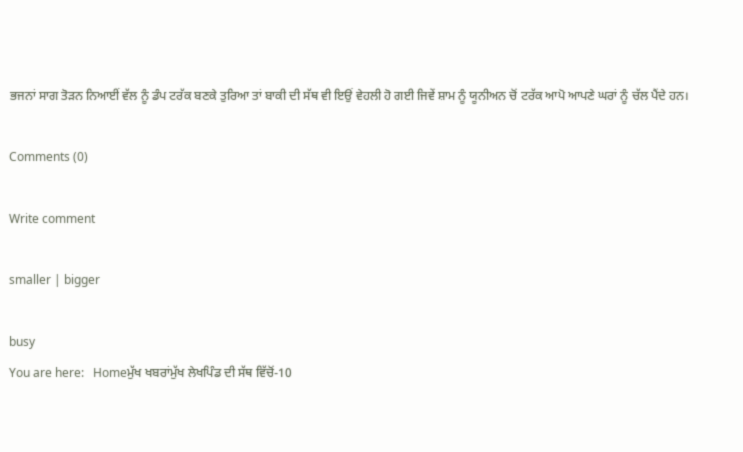ਭਜਨਾਂ ਸਾਗ ਤੋੜਨ ਨਿਆਈਂ ਵੱਲ ਨੂੰ ਡੰਪ ਟਰੱਕ ਬਣਕੇ ਤੁਰਿਆ ਤਾਂ ਬਾਕੀ ਦੀ ਸੱਥ ਵੀ ਇਉਂ ਵੇਹਲੀ ਹੋ ਗਈ ਜਿਵੇਂ ਸ਼ਾਮ ਨੂੰ ਯੂਨੀਅਨ ਚੋਂ ਟਰੱਕ ਆਪੋ ਆਪਣੇ ਘਰਾਂ ਨੂੰ ਚੱਲ ਪੈਂਦੇ ਹਨ।

Comments (0)

Write comment

smaller | bigger

busy
You are here:   Homeਮੁੱਖ ਖਬਰਾਂਮੁੱਖ ਲੇਖਪਿੰਡ ਦੀ ਸੱਥ ਵਿੱਚੋਂ-10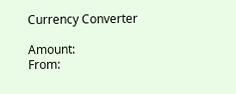Currency Converter

Amount:
From: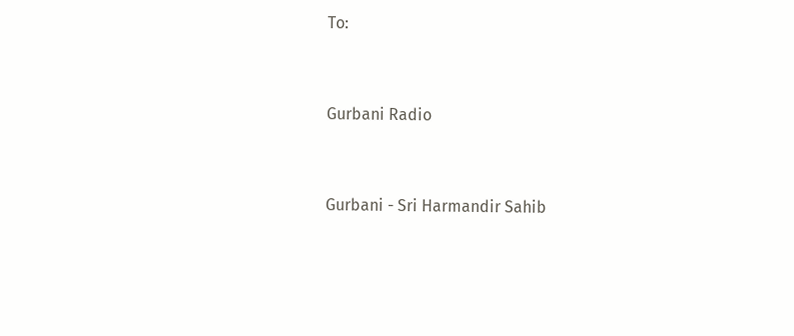To:


Gurbani Radio


Gurbani - Sri Harmandir Sahib